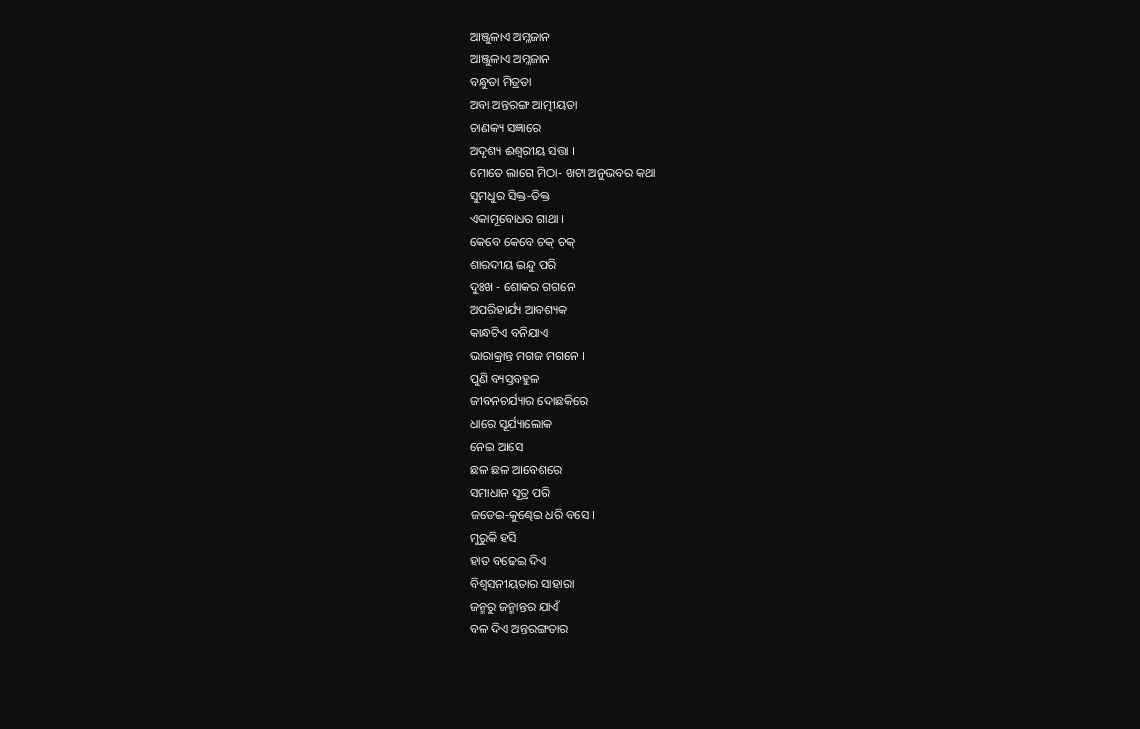ଆଞ୍ଜୁଳାଏ ଅମ୍ଳଜାନ
ଆଞ୍ଜୁଳାଏ ଅମ୍ଳଜାନ
ବନ୍ଧୁତା ମିତ୍ରତା
ଅବା ଅନ୍ତରଙ୍ଗ ଆତ୍ମୀୟତା
ଚାଣକ୍ୟ ସଜ୍ଞାରେ
ଅଦୃଶ୍ୟ ଈଶ୍ବରୀୟ ସତ୍ତା ।
ମୋତେ ଲାଗେ ମିଠା- ଖଟା ଅନୁଭବର କଥା
ସୁମଧୁର ସିକ୍ତ-ତିକ୍ତ
ଏକାମୂବୋଧର ଗାଥା ।
କେବେ କେବେ ଚକ୍ ଚକ୍
ଶାରଦୀୟ ଇନ୍ଦୁ ପରି
ଦୁଃଖ - ଶୋକର ଗଗନେ
ଅପରିହାର୍ଯ୍ୟ ଆବଶ୍ୟକ
କାନ୍ଧଟିଏ ବନିଯାଏ
ଭାରାକ୍ରାନ୍ତ ମଗଜ ମଗନେ ।
ପୁଣି ବ୍ୟସ୍ତବହୁଳ
ଜୀବନଚର୍ଯ୍ୟାର ଦୋଛକିରେ
ଧାରେ ସୂର୍ଯ୍ୟାଲୋକ
ନେଇ ଆସେ
ଛଳ ଛଳ ଆବେଶରେ
ସମାଧାନ ସୂତ୍ର ପରି
ଜଡେଇ-କୁଣ୍ଢେଇ ଧରି ବସେ ।
ମୁରୁକି ହସି
ହାତ ବଢେଇ ଦିଏ
ବିଶ୍ଵସନୀୟତାର ସାହାରା
ଜନ୍ମରୁ ଜନ୍ମାନ୍ତର ଯାଏଁ
ବଳ ଦିଏ ଅନ୍ତରଙ୍ଗତାର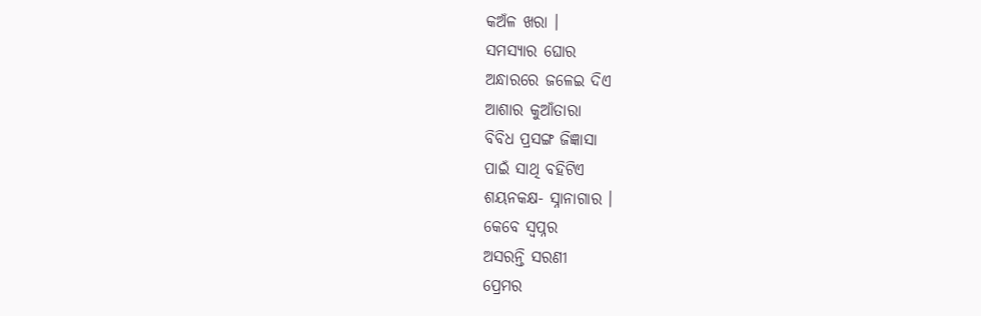କଅଁଳ ଖରା ।
ସମସ୍ୟାର ଘୋର
ଅନ୍ଧାରରେ ଜଳେଇ ଦିଏ
ଆଶାର କୁଆଁତାରା
ବିବିଧ ପ୍ରସଙ୍ଗ ଜିଜ୍ଞାସା
ପାଇଁ ସାଥି ବହିଟିଏ
ଶୟନକକ୍ଷ- ସ୍ନାନାଗାର ।
କେବେ ସ୍ଵପ୍ନର
ଅସରନ୍ତି ସରଣୀ
ପ୍ରେମର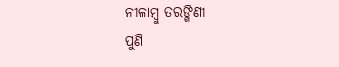ନୀଳାମ୍ବୁ ତରଙ୍ଗିଣୀ
ପୁଣି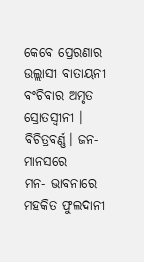କେବେ ପ୍ରେରଣାର
ଉଲ୍ଲାସୀ ବାତାୟନୀ
ବଂଚିବାର ଅମୃତ
ସ୍ରୋତସ୍ଵୀନୀ ।
ବିଚିତ୍ରବର୍ଣ୍ଣ। ଜନ-ମାନସରେ
ମନ- ଭାବନାରେ
ମହକିତ ଫୁଲଦାନୀ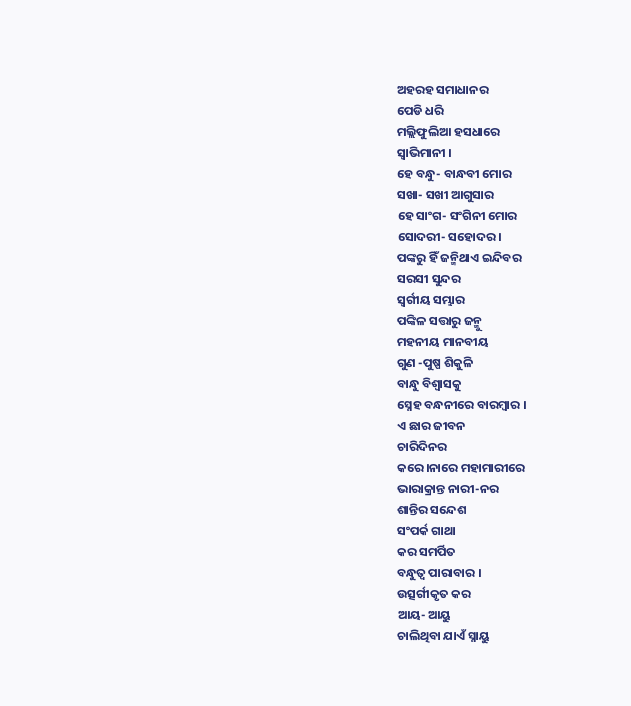ଅହରହ ସମାଧାନର
ପେଡି ଧରି
ମଲ୍ଲିଫୁଲିଆ ହସଧାରେ
ସ୍ଵାଭିମାନୀ ।
ହେ ବନ୍ଧୁ- ବାନ୍ଧବୀ ମୋର
ସଖା- ସଖୀ ଆଗୁସାର
ହେ ସାଂଗ- ସଂଗିନୀ ମୋର
ସୋଦରୀ- ସହୋଦର ।
ପଙ୍କରୁ ହିଁ ଜନ୍ମିଥାଏ ଇନ୍ଦିବର
ସରସୀ ସୁନ୍ଦର
ସ୍ଵର୍ଗୀୟ ସମ୍ଭାର
ପଙ୍କିଳ ସତ୍ତାରୁ ଜନ୍ମୁ
ମହନୀୟ ମାନବୀୟ
ଗୁଣ -ପୁଷ୍ପ ଶିକୁଳି
ବାନ୍ଧୁ ବିଶ୍ୱାସକୁ
ସ୍ନେହ ବନ୍ଧନୀରେ ବାରମ୍ଵାର ।
ଏ ଛାର ଜୀବନ
ଚାରିଦିନର
କରେ।ନାରେ ମହାମାରୀରେ
ଭାରାକ୍ରାନ୍ତ ନାରୀ-ନର
ଶାନ୍ତିର ସନ୍ଦେଶ
ସଂପର୍କ ଗାଥା
କର ସମର୍ପିତ
ବନ୍ଧୁତ୍ୱ ପାରାବାର ।
ଉତ୍ସର୍ଗୀକୃତ କର
ଆୟ- ଆୟୁ
ଚାଲିଥିବା ଯାଏଁ ସ୍ନାୟୁ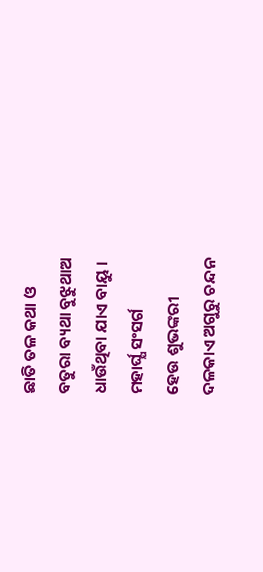ଛାତି ତଳ କଥା ଓ
ବତୁରା ବ୍ୟଥା ବୁଝୁଥାଅ
ଧାଉଁଥିବା ଯାଏ ବାୟୁ ।
ମହାର୍ଘ୍ଯ ସଂସର୍ଗ
ହେଉ ଶୁଭଙ୍କରୀ
ଦଳକାଏ ଅଗୁରୁ ଚନ୍ଦନ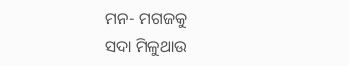ମନ- ମଗଜକୁ
ସଦା ମିଳୁଥାଉ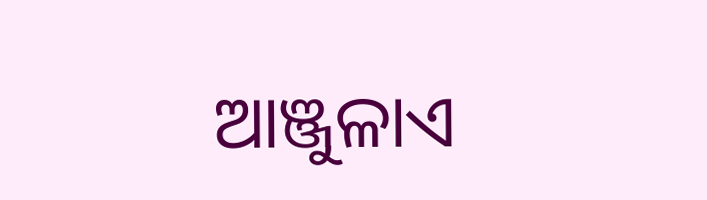ଆଞ୍ଜୁଳାଏ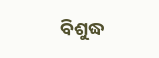ବିଶୁଦ୍ଧ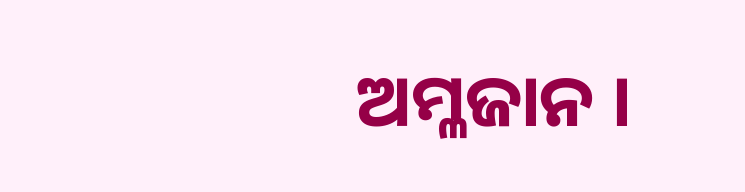ଅମ୍ଳଜାନ ।